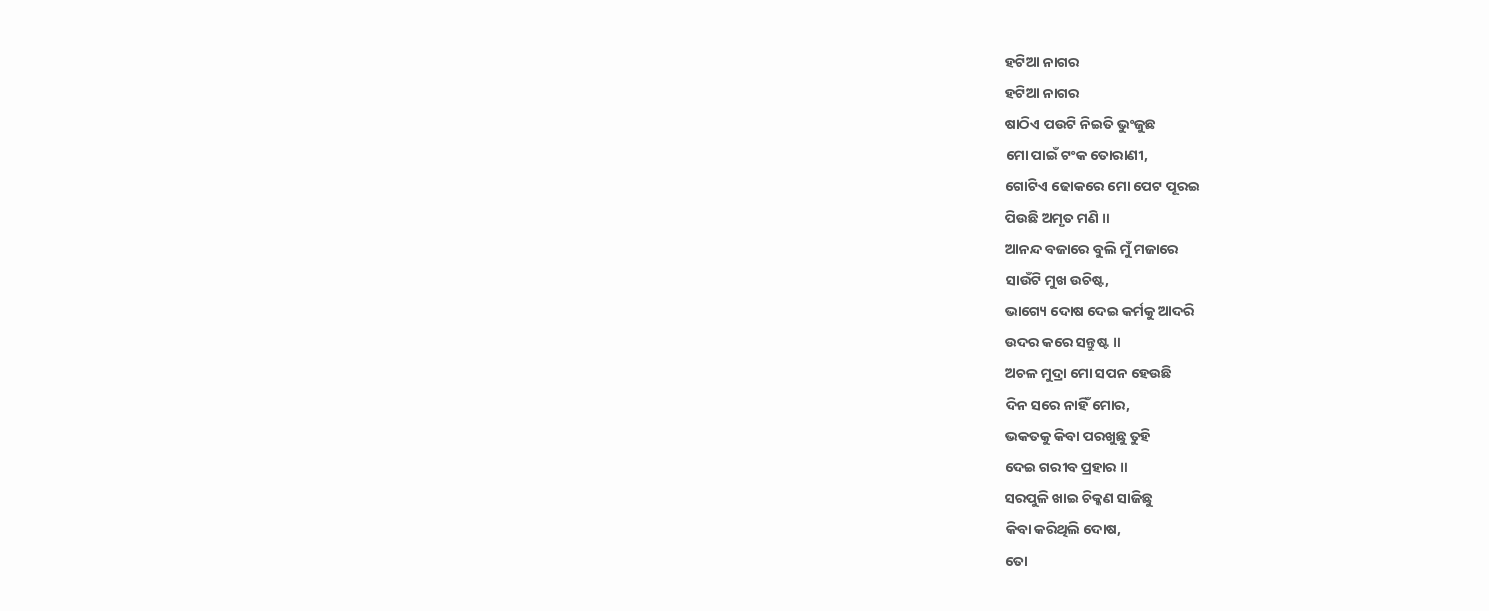ହଟିଆ ନାଗର
ହଟିଆ ନାଗର
ଷାଠିଏ ପଉଟି ନିଇତି ଭୁଂଜୁଛ
ମୋ ପାଇଁ ଟଂକ ତୋରାଣୀ,
ଗୋଟିଏ ଢୋକରେ ମୋ ପେଟ ପୂରଇ
ପିଉଛି ଅମୃତ ମଣି ॥
ଆନନ୍ଦ ବଜାରେ ବୁଲି ମୁଁ ମଜାରେ
ସାଉଁଟି ମୁଖ ଉଚିଷ୍ଟ,
ଭାଗ୍ୟେ ଦୋଷ ଦେଇ କର୍ମକୁ ଆଦରି
ଉଦର କରେ ସନ୍ତୁଷ୍ଟ ॥
ଅଚଳ ମୁଦ୍ରା ମୋ ସପନ ହେଉଛି
ଦିନ ସରେ ନାହିଁ ମୋର,
ଭକତକୁ କିବା ପରଖୁଛୁ ତୁହି
ଦେଇ ଗରୀବ ପ୍ରହାର ॥
ସରପୁଳି ଖାଇ ଚିକ୍କଣ ସାଜିଛୁ
କିବା କରିଥିଲି ଦୋଷ,
ତୋ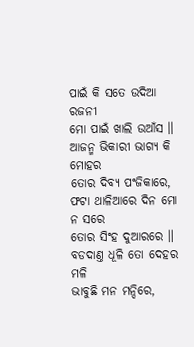ପାଇଁ କି ସତେ ଉଦିଆ ରଜନୀ
ମୋ ପାଇଁ ଖାଲି ଉଆଁସ ॥
ଆଜନ୍ମ ଭିକାରୀ ଭାଗ୍ୟ କି ମୋହର
ତୋର ଦିବ୍ୟ ପଂଜିକାରେ,
ଫଟା ଥାଳିଆରେ ଦିନ ମୋ ନ ସରେ
ତୋର ସିଂହ ଦୁଆରରେ ॥
ବଡଦାଣ୍ତ ଧୂଳି ତୋ ଦେହର ମଳି
ଭାବୁଛି ମନ ମନ୍ଦିରେ,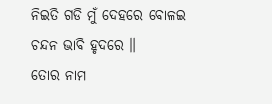ନିଇତି ଗଡି ମୁଁ ଦେହରେ ବୋଳଇ
ଚନ୍ଦନ ଭାବି ହୃଦରେ ॥
ତୋର ନାମ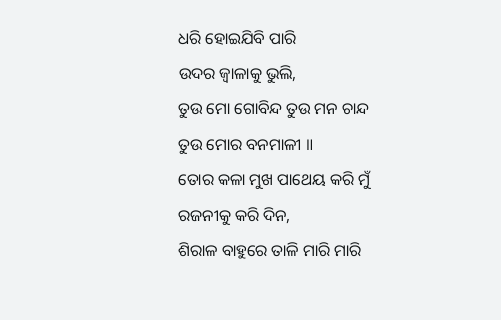ଧରି ହୋଇଯିବି ପାରି
ଉଦର ଜ୍ୱାଳାକୁ ଭୁଲି,
ତୁଉ ମୋ ଗୋବିନ୍ଦ ତୁଉ ମନ ଚାନ୍ଦ
ତୁଉ ମୋର ବନମାଳୀ ॥
ତୋର କଳା ମୁଖ ପାଥେୟ କରି ମୁଁ
ରଜନୀକୁ କରି ଦିନ,
ଶିରାଳ ବାହୁରେ ତାଳି ମାରି ମାରି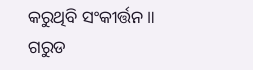କରୁଥିବି ସଂକୀର୍ତ୍ତନ ॥
ଗରୁଡ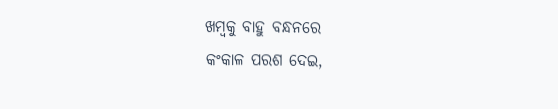ଖମ୍ବକୁ ବାହୁ ବନ୍ଧନରେ
କଂକାଳ ପରଶ ଦେଇ,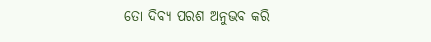ତୋ ଦିବ୍ୟ ପରଶ ଅନୁଭବ କରି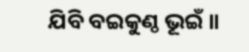ଯିବି ବଇକୁଣ୍ଠ ଭୂଇଁ ॥